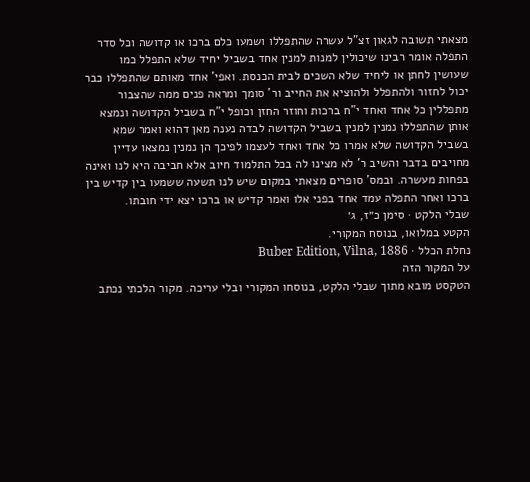מצאתי תשובה לגאון זצ"ל עשרה שהתפללו ושמעו כלם ברכו או קדושה וכל סדר התפלה אומר רבינו שיכולין למנות למנין אחד בשביל יחיד שלא התפלל כמו שעושין לחתן או ליחיד שלא השכים לבית הכנסת. ואפי' אחד מאותם שהתפללו כבר יכול לחזור ולהתפלל ולהוציא את החייב ור' סומך ומראה פנים ממה שהצבור מתפללין כל אחד ואחד י"ח ברכות וחוזר החזן וכופל י"ח בשביל הקדושה ונמצא אותן שהתפללו נמנין למנין בשביל הקדושה לבדה נענה מאן דהוא ואמר שמא בשביל הקדושה שלא אמרו כל אחד ואחד לעצמו לפיכך הן נמנין נמצאו עדיין מחויבים בדבר והשיב ר' לא מצינו לה בכל התלמוד חיוב אלא חביבה היא לנו ואינה בפחות מעשרה. ובמס' סופרים מצאתי במקום שיש לנו תשעה ששמעו בין קדיש בין ברכו ואחר התפלה עמד אחד בפני אלו ואמר קדיש או ברכו יצא ידי חובתו.
שבלי הלקט · סימן כ״ז, ג׳
הקטע במלואו, בנוסח המקורי.
נחלת הכלל · Buber Edition, Vilna, 1886
על המקור הזה
הטקסט מובא מתוך שבלי הלקט, בנוסחו המקורי ובלי עריכה. מקור הלכתי נכתב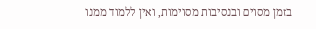בזמן מסוים ובנסיבות מסוימות, ואין ללמוד ממנו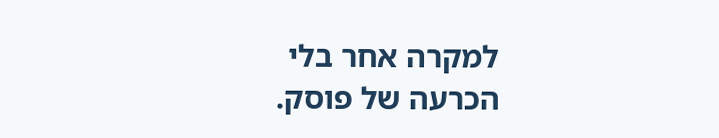למקרה אחר בלי הכרעה של פוסק.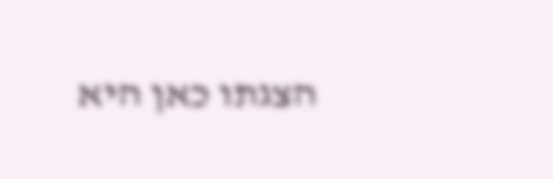הצגתו כאן היא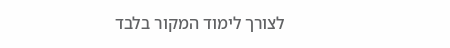לצורך לימוד המקור בלבד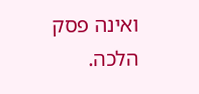ואינה פסק הלכה.